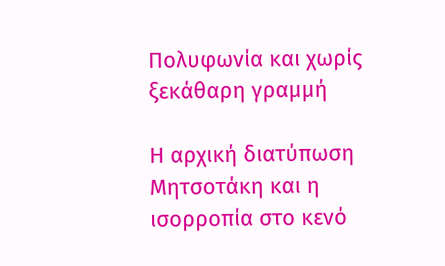Πολυφωνία και χωρίς ξεκάθαρη γραμμή

Η αρχική διατύπωση Μητσοτάκη και η ισορροπία στο κενό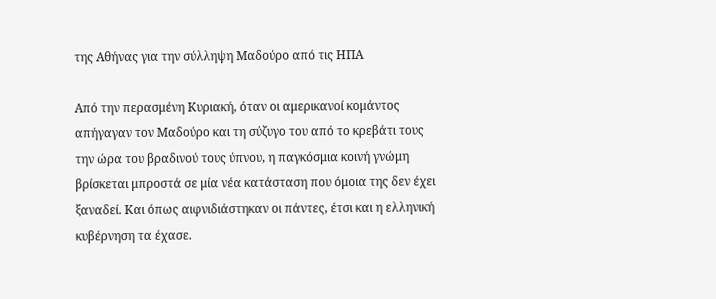της Αθήνας για την σύλληψη Μαδούρο από τις ΗΠΑ

Από την περασμένη Κυριακή, όταν οι αμερικανοί κομάντος απήγαγαν τον Μαδούρο και τη σύζυγο του από το κρεβάτι τους την ώρα του βραδινού τους ύπνου, η παγκόσμια κοινή γνώμη βρίσκεται μπροστά σε μία νέα κατάσταση που όμοια της δεν έχει ξαναδεί. Και όπως αιφνιδιάστηκαν οι πάντες, έτσι και η ελληνική κυβέρνηση τα έχασε.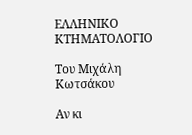ΕΛΛΗΝΙΚΟ ΚΤΗΜΑΤΟΛΟΓΙΟ

Του Μιχάλη Κωτσάκου

Αν κι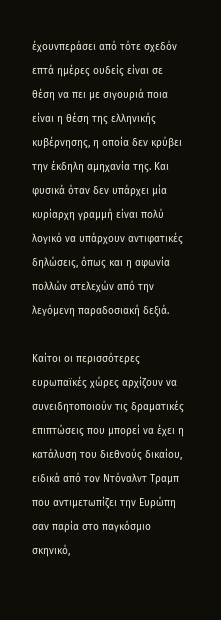έχoυνπεράσει από τότε σχεδόν επτά ημέρες ουδείς είναι σε θέση να πει με σιγουριά ποια είναι η θέση της ελληνικής κυβέρνησης, η οποία δεν κρύβει την έκδηλη αμηχανία της. Και φυσικά όταν δεν υπάρχει μία κυρίαρχη γραμμή είναι πολύ λογικό να υπάρχουν αντιφατικές δηλώσεις, όπως και η αφωνία πολλών στελεχών από την λεγόμενη παραδοσιακή δεξιά.

Καίτοι οι περισσότερες ευρωπαϊκές χώρες αρχίζουν να συνειδητοποιούν τις δραματικές επιπτώσεις που μπορεί να έχει η κατάλυση του διεθνούς δικαίου, ειδικά από τον Ντόναλντ Τραμπ που αντιμετωπίζει την Ευρώπη σαν παρία στο παγκόσμιο σκηνικό,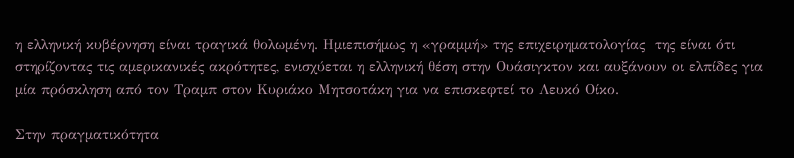η ελληνική κυβέρνηση είναι τραγικά θολωμένη. Ημιεπισήμως η «γραμμή» της επιχειρηματολογίας  της είναι ότι στηρίζοντας τις αμερικανικές ακρότητες, ενισχύεται η ελληνική θέση στην Ουάσιγκτον και αυξάνουν οι ελπίδες για μία πρόσκληση από τον Τραμπ στον Κυριάκο Μητσοτάκη για να επισκεφτεί το Λευκό Οίκο.

Στην πραγματικότητα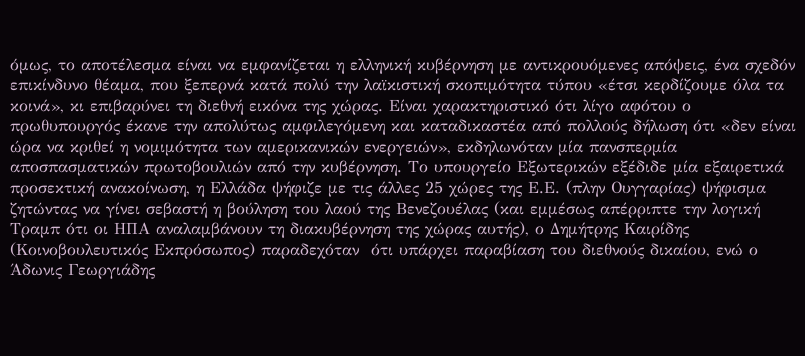όμως, το αποτέλεσμα είναι να εμφανίζεται η ελληνική κυβέρνηση με αντικρουόμενες απόψεις, ένα σχεδόν επικίνδυνο θέαμα, που ξεπερνά κατά πολύ την λαϊκιστική σκοπιμότητα τύπου «έτσι κερδίζουμε όλα τα κοινά», κι επιβαρύνει τη διεθνή εικόνα της χώρας. Είναι χαρακτηριστικό ότι λίγο αφότου ο πρωθυπουργός έκανε την απολύτως αμφιλεγόμενη και καταδικαστέα από πολλούς δήλωση ότι «δεν είναι ώρα να κριθεί η νομιμότητα των αμερικανικών ενεργειών», εκδηλωνόταν μία πανσπερμία αποσπασματικών πρωτοβουλιών από την κυβέρνηση. Το υπουργείο Εξωτερικών εξέδιδε μία εξαιρετικά προσεκτική ανακοίνωση, η Ελλάδα ψήφιζε με τις άλλες 25 χώρες της Ε.Ε. (πλην Ουγγαρίας) ψήφισμα ζητώντας να γίνει σεβαστή η βούληση του λαού της Βενεζουέλας (και εμμέσως απέρριπτε την λογική Τραμπ ότι οι ΗΠΑ αναλαμβάνουν τη διακυβέρνηση της χώρας αυτής), ο Δημήτρης Καιρίδης (Κοινοβουλευτικός Εκπρόσωπος) παραδεχόταν  ότι υπάρχει παραβίαση του διεθνούς δικαίου, ενώ ο Άδωνις Γεωργιάδης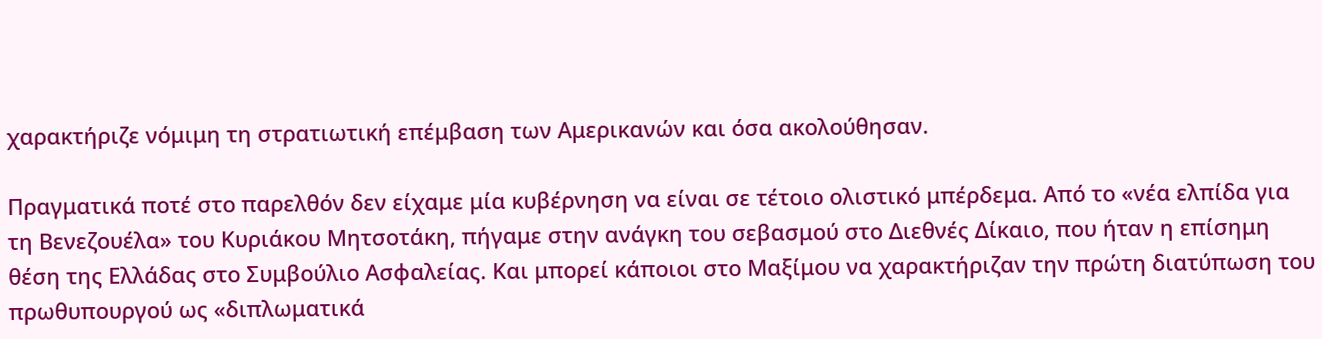χαρακτήριζε νόμιμη τη στρατιωτική επέμβαση των Αμερικανών και όσα ακολούθησαν.

Πραγματικά ποτέ στο παρελθόν δεν είχαμε μία κυβέρνηση να είναι σε τέτοιο ολιστικό μπέρδεμα. Από το «νέα ελπίδα για τη Βενεζουέλα» του Κυριάκου Μητσοτάκη, πήγαμε στην ανάγκη του σεβασμού στο Διεθνές Δίκαιο, που ήταν η επίσημη θέση της Ελλάδας στο Συμβούλιο Ασφαλείας. Και μπορεί κάποιοι στο Μαξίμου να χαρακτήριζαν την πρώτη διατύπωση του πρωθυπουργού ως «διπλωματικά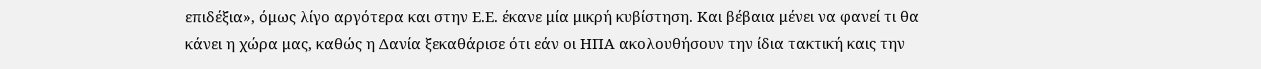επιδέξια», όμως λίγο αργότερα και στην Ε.Ε. έκανε μία μικρή κυβίστηση. Και βέβαια μένει να φανεί τι θα κάνει η χώρα μας, καθώς η Δανία ξεκαθάρισε ότι εάν οι ΗΠΑ ακολουθήσουν την ίδια τακτική καις την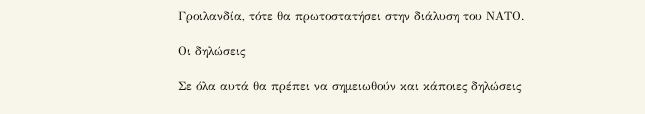Γροιλανδία, τότε θα πρωτοστατήσει στην διάλυση του ΝΑΤΟ.

Οι δηλώσεις

Σε όλα αυτά θα πρέπει να σημειωθούν και κάποιες δηλώσεις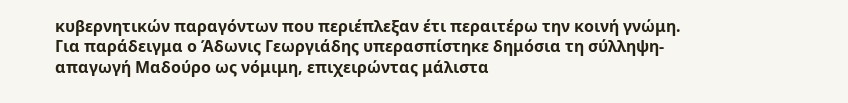κυβερνητικών παραγόντων που περιέπλεξαν έτι περαιτέρω την κοινή γνώμη. Για παράδειγμα ο Άδωνις Γεωργιάδης υπερασπίστηκε δημόσια τη σύλληψη-απαγωγή Μαδούρο ως νόμιμη, επιχειρώντας μάλιστα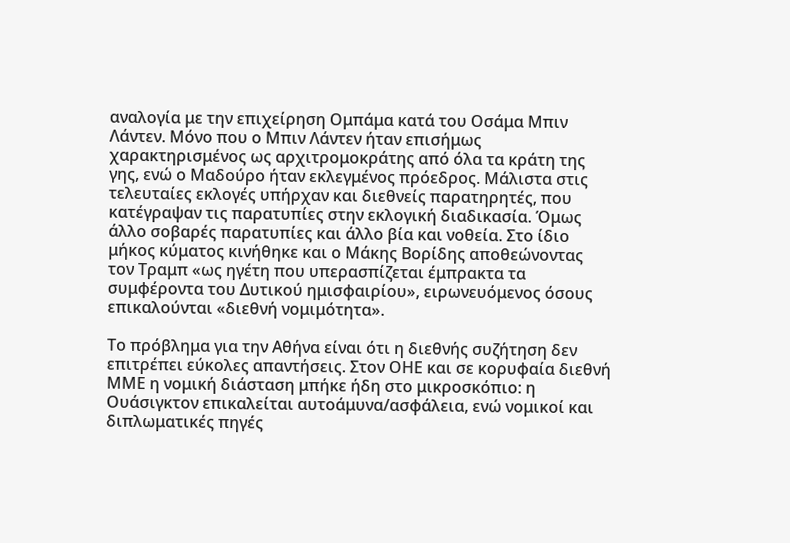αναλογία με την επιχείρηση Ομπάμα κατά του Οσάμα Μπιν Λάντεν. Μόνο που ο Μπιν Λάντεν ήταν επισήμως χαρακτηρισμένος ως αρχιτρομοκράτης από όλα τα κράτη της γης, ενώ ο Μαδούρο ήταν εκλεγμένος πρόεδρος. Μάλιστα στις τελευταίες εκλογές υπήρχαν και διεθνείς παρατηρητές, που κατέγραψαν τις παρατυπίες στην εκλογική διαδικασία. Όμως άλλο σοβαρές παρατυπίες και άλλο βία και νοθεία. Στο ίδιο μήκος κύματος κινήθηκε και ο Μάκης Βορίδης αποθεώνοντας τον Τραμπ «ως ηγέτη που υπερασπίζεται έμπρακτα τα συμφέροντα του Δυτικού ημισφαιρίου», ειρωνευόμενος όσους επικαλούνται «διεθνή νομιμότητα».

Το πρόβλημα για την Αθήνα είναι ότι η διεθνής συζήτηση δεν επιτρέπει εύκολες απαντήσεις. Στον ΟΗΕ και σε κορυφαία διεθνή ΜΜΕ η νομική διάσταση μπήκε ήδη στο μικροσκόπιο: η Ουάσιγκτον επικαλείται αυτοάμυνα/ασφάλεια, ενώ νομικοί και διπλωματικές πηγές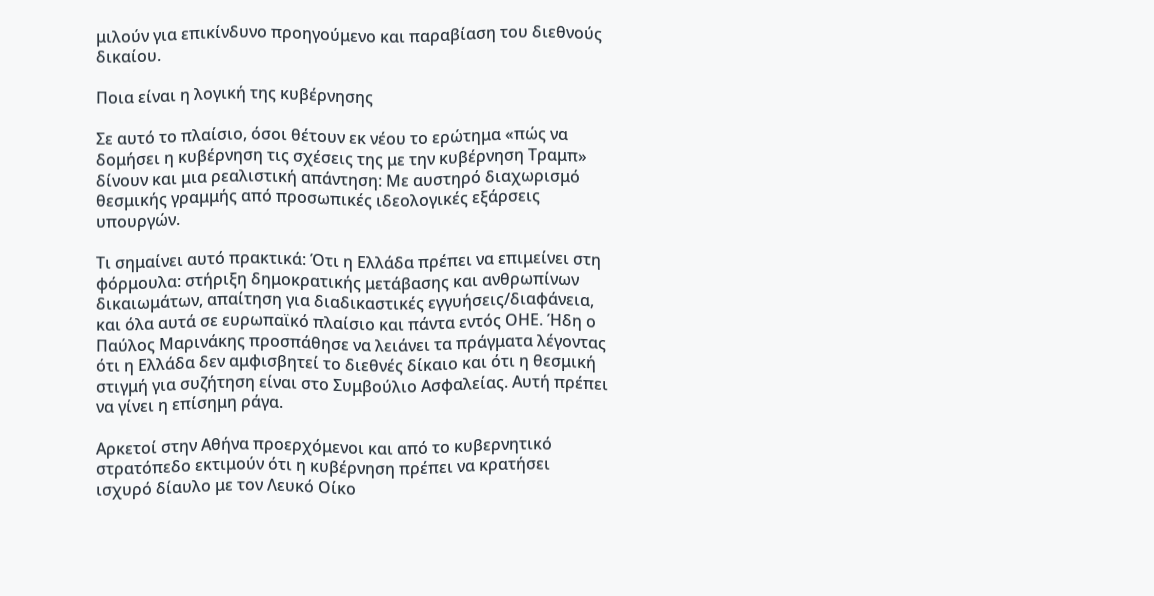μιλούν για επικίνδυνο προηγούμενο και παραβίαση του διεθνούς δικαίου.

Ποια είναι η λογική της κυβέρνησης

Σε αυτό το πλαίσιο, όσοι θέτουν εκ νέου το ερώτημα «πώς να δομήσει η κυβέρνηση τις σχέσεις της με την κυβέρνηση Τραμπ» δίνουν και μια ρεαλιστική απάντηση: Με αυστηρό διαχωρισμό θεσμικής γραμμής από προσωπικές ιδεολογικές εξάρσεις υπουργών.

Τι σημαίνει αυτό πρακτικά: Ότι η Ελλάδα πρέπει να επιμείνει στη φόρμουλα: στήριξη δημοκρατικής μετάβασης και ανθρωπίνων δικαιωμάτων, απαίτηση για διαδικαστικές εγγυήσεις/διαφάνεια, και όλα αυτά σε ευρωπαϊκό πλαίσιο και πάντα εντός ΟΗΕ. Ήδη ο Παύλος Μαρινάκης προσπάθησε να λειάνει τα πράγματα λέγοντας ότι η Ελλάδα δεν αμφισβητεί το διεθνές δίκαιο και ότι η θεσμική στιγμή για συζήτηση είναι στο Συμβούλιο Ασφαλείας. Αυτή πρέπει να γίνει η επίσημη ράγα.

Αρκετοί στην Αθήνα προερχόμενοι και από το κυβερνητικό στρατόπεδο εκτιμούν ότι η κυβέρνηση πρέπει να κρατήσει ισχυρό δίαυλο με τον Λευκό Οίκο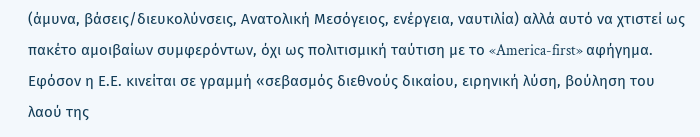(άμυνα, βάσεις/διευκολύνσεις, Ανατολική Μεσόγειος, ενέργεια, ναυτιλία) αλλά αυτό να χτιστεί ως πακέτο αμοιβαίων συμφερόντων, όχι ως πολιτισμική ταύτιση με το «America-first» αφήγημα. Εφόσον η Ε.Ε. κινείται σε γραμμή «σεβασμός διεθνούς δικαίου, ειρηνική λύση, βούληση του λαού της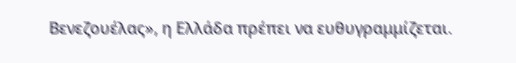Βενεζουέλας», η Ελλάδα πρέπει να ευθυγραμμίζεται.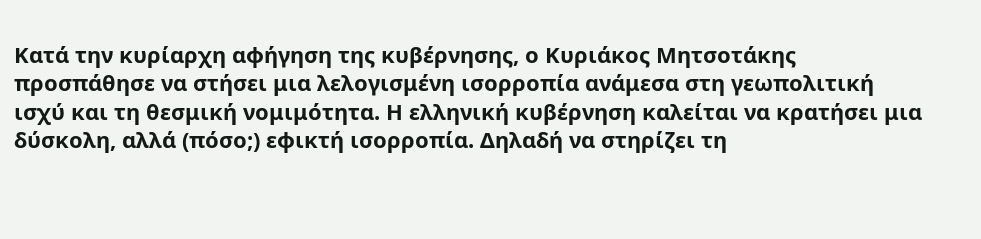Κατά την κυρίαρχη αφήγηση της κυβέρνησης, ο Κυριάκος Μητσοτάκης προσπάθησε να στήσει μια λελογισμένη ισορροπία ανάμεσα στη γεωπολιτική ισχύ και τη θεσμική νομιμότητα. Η ελληνική κυβέρνηση καλείται να κρατήσει μια δύσκολη, αλλά (πόσο;) εφικτή ισορροπία. Δηλαδή να στηρίζει τη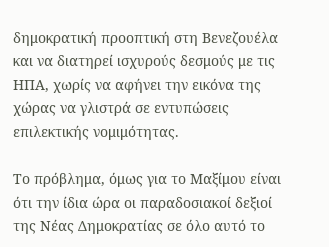δημοκρατική προοπτική στη Βενεζουέλα και να διατηρεί ισχυρούς δεσμούς με τις ΗΠΑ, χωρίς να αφήνει την εικόνα της χώρας να γλιστρά σε εντυπώσεις επιλεκτικής νομιμότητας.

Το πρόβλημα, όμως για το Μαξίμου είναι ότι την ίδια ώρα οι παραδοσιακοί δεξιοί της Νέας Δημοκρατίας σε όλο αυτό το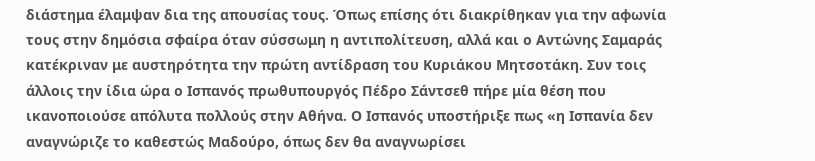διάστημα έλαμψαν δια της απουσίας τους. Όπως επίσης ότι διακρίθηκαν για την αφωνία τους στην δημόσια σφαίρα όταν σύσσωμη η αντιπολίτευση, αλλά και ο Αντώνης Σαμαράς κατέκριναν με αυστηρότητα την πρώτη αντίδραση του Κυριάκου Μητσοτάκη. Συν τοις άλλοις την ίδια ώρα ο Ισπανός πρωθυπουργός Πέδρο Σάντσεθ πήρε μία θέση που ικανοποιούσε απόλυτα πολλούς στην Αθήνα. Ο Ισπανός υποστήριξε πως «η Ισπανία δεν αναγνώριζε το καθεστώς Μαδούρο, όπως δεν θα αναγνωρίσει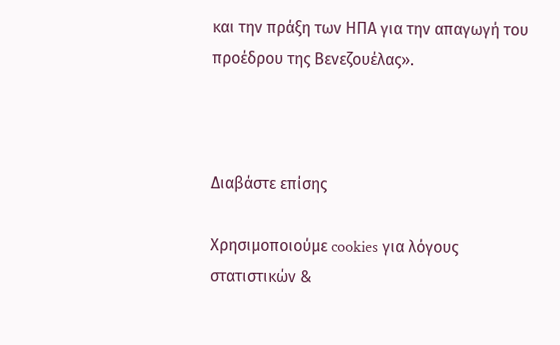και την πράξη των ΗΠΑ για την απαγωγή του προέδρου της Βενεζουέλας».



Διαβάστε επίσης

Χρησιμοποιούμε cookies για λόγους στατιστικών &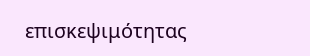επισκεψιμότητας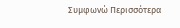Συμφωνώ Περισσότερα